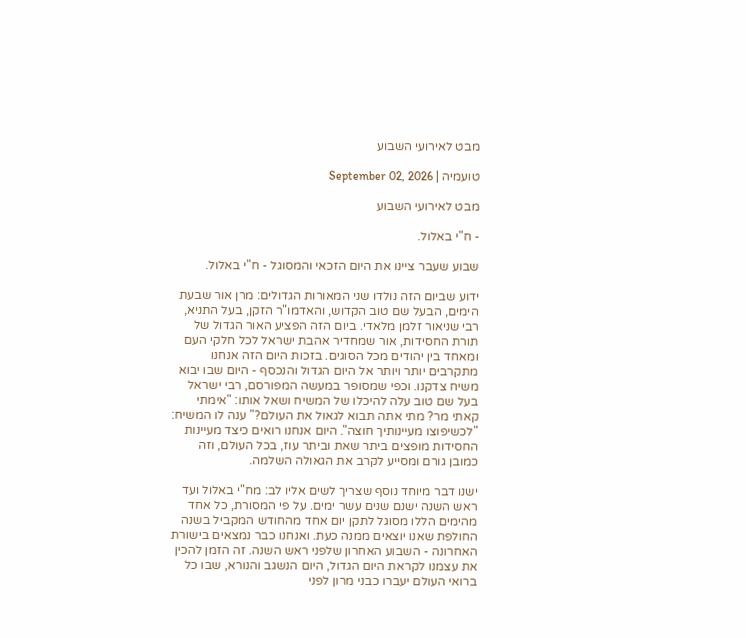מבט לאירועי השבוע

טועמיה | September 02, 2026

מבט לאירועי השבוע

- ח"י באלול.

שבוע שעבר ציינו את היום הזכאי והמסוגל - ח"י באלול.

ידוע שביום הזה נולדו שני המאורות הגדולים: מרן אור שבעת הימים, הבעל שם טוב הקדוש, והאדמו"ר הזקן, בעל התניא, רבי שניאור זלמן מלאדי. ביום הזה הפציע האור הגדול של תורת החסידות, אור שמחדיר אהבת ישראל לכל חלקי העם ומאחד בין יהודים מכל הסוגים. בזכות היום הזה אנחנו מתקרבים יותר ויותר אל היום הגדול והנכסף - היום שבו יבוא משיח צדקנו. וכפי שמסופר במעשה המפורסם, רבי ישראל בעל שם טוב עלה להיכלו של המשיח ושאל אותו: "אימתי קאתי מר? מתי אתה תבוא לגאול את העולם?" ענה לו המשיח: "לכשיפוצו מעיינותיך חוצה". היום אנחנו רואים כיצד מעיינות החסידות מופצים ביתר שאת וביתר עוז, בכל העולם, וזה כמובן גורם ומסייע לקרב את הגאולה השלמה.

ישנו דבר מיוחד נוסף שצריך לשים אליו לב: מח"י באלול ועד ראש השנה ישנם שנים עשר ימים. על פי המסורת, כל אחד מהימים הללו מסוגל לתקן יום אחד מהחודש המקביל בשנה החולפת שאנו יוצאים ממנה כעת. ואנחנו כבר נמצאים בישורת האחרונה - השבוע האחרון שלפני ראש השנה. זה הזמן להכין את עצמנו לקראת היום הגדול, היום הנשגב והנורא, שבו כל ברואי העולם יעברו כבני מרון לפני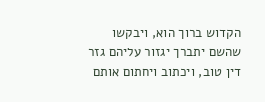הקדוש ברוך הוא, ויבקשו שהשם יתברך יגזור עליהם גזר דין טוב, ויכתוב ויחתום אותם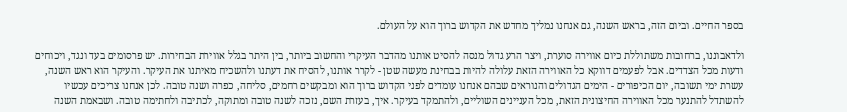בספר החיים. וביום הזה, בראש השנה, גם אנחנו נמליך מחדש את הקדוש ברוך הוא על העולם.

ולדאבוננו, ברחובות משתוללת כיום אווירה סוערת, ויצר הרע גדול מנסה להסיט אותנו מהדבר העיקרי והחשוב ביותר, בין היתר בגלל אווירת הבחירות. יש פרסומים בעד ונגד, ויכוחים ודעות מכל הצדדים. אבל לפעמים דווקא כל האווירה הזאת עלולה להיות בבחינת מעשה שטן - לקרר אותנו, להסיח את דעתנו ולהשכיח מאיתנו את העיקר. והעיקר הוא ראש השנה, עשרת ימי תשובה, יום הכיפורים - הימים הגדולים והנוראים שבהם אנחנו עומדים לפני הקדוש ברוך הוא ומבקשים רחמים, סליחה, כפרה ושנה טובה. לכן אנחנו צריכים עכשיו להשתדל להתנער מכל האווירה החיצונית הזאת, מכל העניינים השוליים, ולהתמקד בעיקר. איך, בעזרת השם, נזכה לשנה טובה ומתוקה, לכתיבה ולחתימה טובה. ושבאמת השנה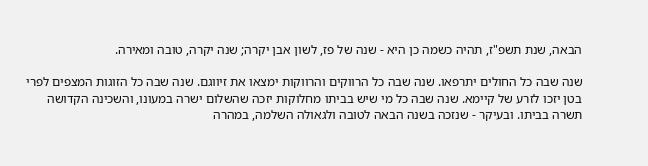הבאה, שנת תשפ"ז, תהיה כשמה כן היא - שנה של פז, לשון אבן יקרה; שנה יקרה, טובה ומאירה.

שנה שבה כל החולים יתרפאו. שנה שבה כל הרווקים והרווקות ימצאו את זיווגם. שנה שבה כל הזוגות המצפים לפרי בטן יזכו לזרע של קיימא. שנה שבה כל מי שיש בביתו מחלוקות יזכה שהשלום ישרה במעונו, והשכינה הקדושה תשרה בביתו. ובעיקר - שנזכה בשנה הבאה לטובה ולגאולה השלמה, במהרה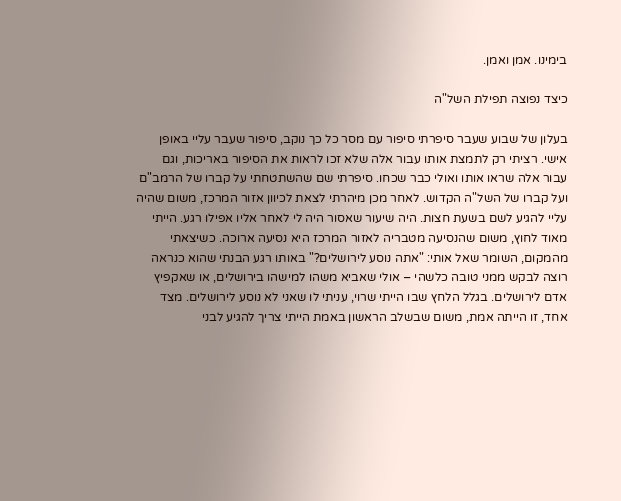בימינו. אמן ואמן.

כיצד נפוצה תפילת השל"ה

בעלון של שבוע שעבר סיפרתי סיפור עם מסר כל כך נוקב, סיפור שעבר עליי באופן אישי. רציתי רק לתמצת אותו עבור אלה שלא זכו לראות את הסיפור באריכות, וגם עבור אלה שראו אותו ואולי כבר שכחו. סיפרתי שם שהשתטחתי על קברו של הרמב"ם ועל קברו של השל"ה הקדוש. לאחר מכן מיהרתי לצאת לכיוון אזור המרכז, משום שהיה עליי להגיע לשם בשעת חצות. היה שיעור שאסור היה לי לאחר אליו אפילו רגע. הייתי מאוד לחוץ, משום שהנסיעה מטבריה לאזור המרכז היא נסיעה ארוכה. כשיצאתי מהמקום, השומר שאל אותי: "אתה נוסע לירושלים?" באותו רגע הבנתי שהוא כנראה רוצה לבקש ממני טובה כלשהי – אולי שאביא משהו למישהו בירושלים, או שאקפיץ אדם לירושלים. בגלל הלחץ שבו הייתי שרוי, עניתי לו שאני לא נוסע לירושלים. מצד אחד, זו הייתה אמת, משום שבשלב הראשון באמת הייתי צריך להגיע לבני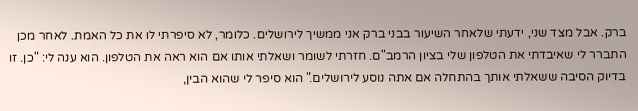ברק. אבל מצד שני, ידעתי שלאחר השיעור בבני ברק אני ממשיך לירושלים. כלומר, לא סיפרתי לו את כל האמת. לאחר מכן התברר לי שאיבדתי את הטלפון שלי בציון הרמב"ם. חזרתי לשומר ושאלתי אותו אם הוא ראה את הטלפון. הוא ענה לי: "כן. זו בדיוק הסיבה ששאלתי אותך בהתחלה אם אתה נוסע לירושלים." הוא סיפר לי שהוא הבין,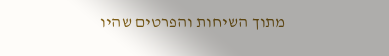מתוך השיחות והפרטים שהיו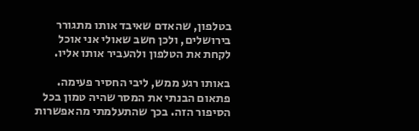בטלפון, שהאדם שאיבד אותו מתגורר בירושלים, ולכן חשב שאולי אני אוכל לקחת את הטלפון ולהעביר אותו אליו.

באותו רגע ממש, ליבי החסיר פעימה. פתאום הבנתי את המסר שהיה טמון בכל הסיפור הזה. בכך שהתעלמתי מהאפשרות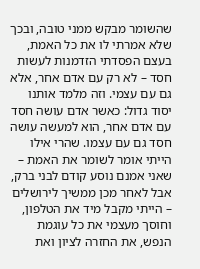שהשומר מבקש ממני טובה, ובכך שלא אמרתי לו את כל האמת, בעצם הפסדתי הזדמנות לעשות חסד – לא רק עם אדם אחר, אלא גם עם עצמי. וזה מלמד אותנו יסוד גדול: כאשר אדם עושה חסד עם אדם אחר, הוא למעשה עושה חסד גם עם עצמו. שהרי אילו הייתי אומר לשומר את האמת – שאני אמנם נוסע קודם לבני ברק, אבל לאחר מכן ממשיך לירושלים – הייתי מקבל מיד את הטלפון, וחוסך מעצמי את כל עוגמת הנפש, את החזרה לציון ואת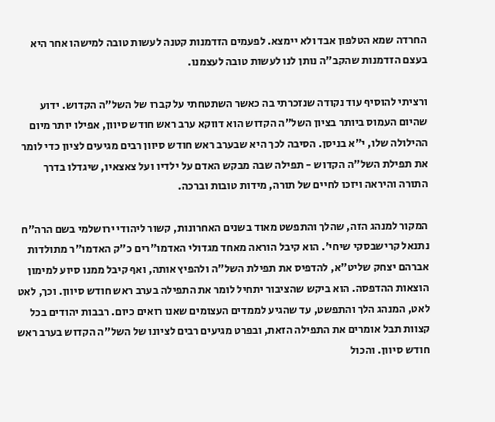החרדה שמא הטלפון אבד ולא יימצא. לפעמים הזדמנות קטנה לעשות טובה למישהו אחר היא בעצם הזדמנות שהקב"ה נותן לנו לעשות טובה לעצמנו.

ורציתי להוסיף עוד נקודה שנזכרתי בה כאשר השתטחתי על קברו של השל"ה הקדוש. ידוע שהיום העמוס ביותר בציון השל"ה הקדוש הוא דווקא ערב ראש חודש סיוון, אפילו יותר מיום ההילולה שלו, י"א בניסן. הסיבה לכך היא שבערב ראש חודש סיוון רבים מגיעים לציון כדי לומר את תפילת השל"ה הקדוש - תפילה שבה מבקש האדם על ילדיו ועל צאצאיו, שיגדלו בדרך התורה והיראה ויזכו לחיים של תורה, מידות טובות וברכה.

המקור למנהג הזה, שהלך והתפשט מאוד בשנים האחרונות, קשור ליהודי ירושלמי בשם הרה"ח נתנאל קרישבסקי שיחי'. הוא קיבל הוראה מאחד מגדולי האדמו"רים כ"ק האדמו"ר מתולדות אברהם יצחק שליט"א, להדפיס את תפילת השל"ה ולהפיץ אותה, ואף קיבל ממנו סיוע למימון הוצאות ההדפסה. הוא ביקש שהציבור יתחיל לומר את התפילה בערב ראש חודש סיוון. וכך, לאט לאט, המנהג הלך והתפשט, עד שהגיע לממדים העצומים שאנו רואים כיום. רבבות יהודים בכל קצוות תבל אומרים את התפילה הזאת, ובפרט מגיעים רבים לציונו של השל"ה הקדוש בערב ראש חודש סיוון. והכול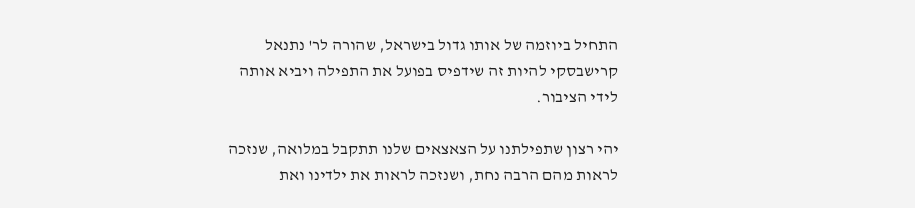התחיל ביוזמה של אותו גדול בישראל, שהורה לר' נתנאל קרישבסקי להיות זה שידפיס בפועל את התפילה ויביא אותה לידי הציבור.

יהי רצון שתפילתנו על הצאצאים שלנו תתקבל במלואה, שנזכה לראות מהם הרבה נחת, ושנזכה לראות את ילדינו ואת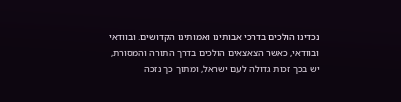נכדינו הולכים בדרכי אבותינו ואמותינו הקדושים. ובוודאי ובוודאי, כאשר הצאצאים הולכים בדרך התורה והמסורת, יש בכך זכות גדולה לעם ישראל, ומתוך כך נזכה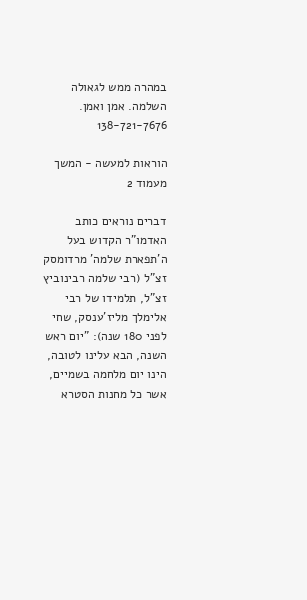במהרה ממש לגאולה השלמה. אמן ואמן. 138-721-7676

הוראות למעשה - המשך מעמוד 2

דברים נוראים כותב האדמו"ר הקדוש בעל ה'תפארת שלמה' מרדומסק זצ"ל (רבי שלמה רבינוביץ זצ"ל, תלמידו של רבי אלימלך מליז'ענסק, שחי לפני 180 שנה): "יום ראש השנה, הבא עלינו לטובה, הינו יום מלחמה בשמיים, אשר כל מחנות הסטרא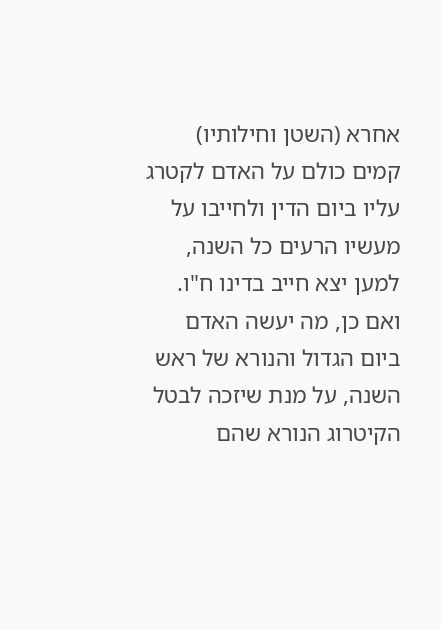אחרא (השטן וחילותיו) קמים כולם על האדם לקטרג עליו ביום הדין ולחייבו על מעשיו הרעים כל השנה, למען יצא חייב בדינו ח"ו. ואם כן, מה יעשה האדם ביום הגדול והנורא של ראש השנה, על מנת שיזכה לבטל הקיטרוג הנורא שהם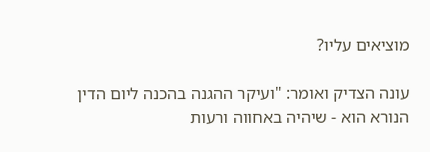מוציאים עליו?

עונה הצדיק ואומר: "ועיקר ההגנה בהכנה ליום הדין הנורא הוא - שיהיה באחווה ורעות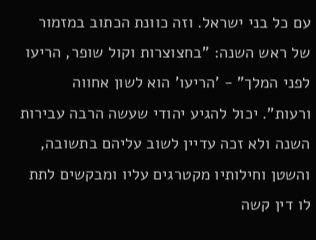עם כל בני ישראל. וזה כוונת הכתוב במזמור של ראש השנה: "בחצוצרות וקול שופר, הריעו לפני המלך" - 'הריעו' הוא לשון אחווה ורעות". יכול להגיע יהודי שעשה הרבה עבירות השנה ולא זכה עדיין לשוב עליהם בתשובה, והשטן וחילותיו מקטרגים עליו ומבקשים לתת לו דין קשה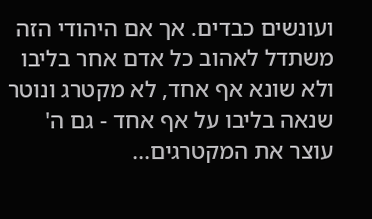ועונשים כבדים. אך אם היהודי הזה משתדל לאהוב כל אדם אחר בליבו ולא שונא אף אחד, לא מקטרג ונוטר שנאה בליבו על אף אחד - גם ה' עוצר את המקטרגים...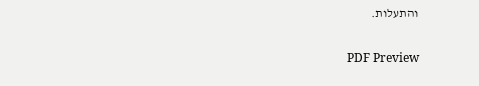והתעלות.

PDF Preview